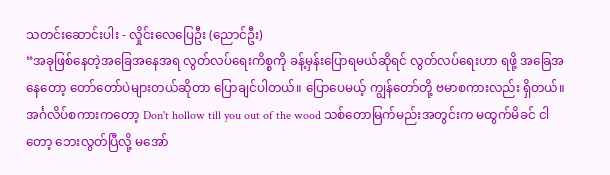သတင်းဆောင်းပါး - လှိုင်းလေပြေဦး (ညောင်ဦး)
“အခုဖြစ်နေတဲ့အခြေအနေအရ လွတ်လပ်ရေးကိစ္စကို ခန့်မှန်းပြောရမယ်ဆိုရင် လွတ်လပ်ရေးဟာ ရဖို့ အခြေအနေတော့ တော်တော်ပဲများတယ်ဆိုတာ ပြောချင်ပါတယ်။ ပြောပေမယ့် ကျွန်တော်တို့ ဗမာစကားလည်း ရှိတယ်။ အင်္ဂလိပ်စကားကတော့ Don't hollow till you out of the wood သစ်တောမြက်မည်းအတွင်းက မထွက်မိခင် ငါတော့ ဘေးလွတ်ပြီလို့ မအော်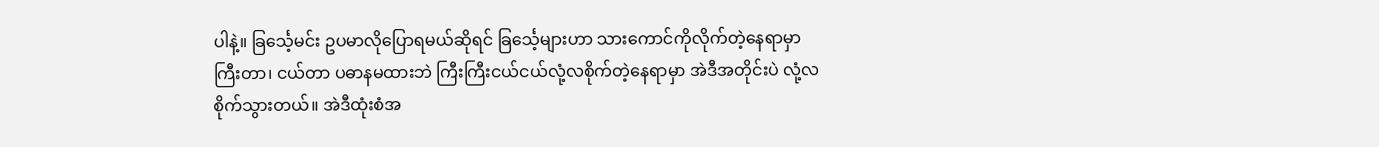ပါနဲ့။ ခြင်္သေ့မင်း ဥပမာလိုပြောရမယ်ဆိုရင် ခြင်္သေ့များဟာ သားကောင်ကိုလိုက်တဲ့နေရာမှာ ကြီးတာ၊ ငယ်တာ ပဓာနမထားဘဲ ကြီးကြီးငယ်ငယ်လုံ့လစိုက်တဲ့နေရာမှာ အဲဒီအတိုင်းပဲ လုံ့လစိုက်သွားတယ်။ အဲဒီထုံးစံအ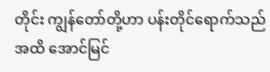တိုင်း ကျွန်တော်တို့ဟာ ပန်းတိုင်ရောက်သည်အထိ အောင်မြင်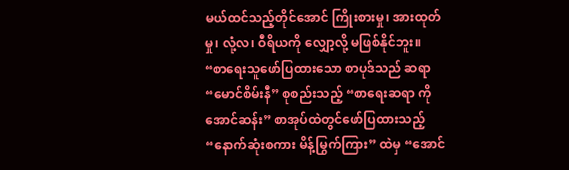မယ်ထင်သည့်တိုင်အောင် ကြိုးစားမှု၊ အားထုတ်မှု၊ လုံ့လ၊ ဝီရိယကို လျှော့လို့ မဖြစ်နိုင်ဘူး။
“စာရေးသူဖော်ပြထားသော စာပုဒ်သည် ဆရာ “မောင်စိမ်းနီ” စုစည်းသည့် “စာရေးဆရာ ကိုအောင်ဆန်း” စာအုပ်ထဲတွင်ဖော်ပြထားသည့် “နောက်ဆုံးစကား မိန့်မြွက်ကြား” ထဲမှ “အောင်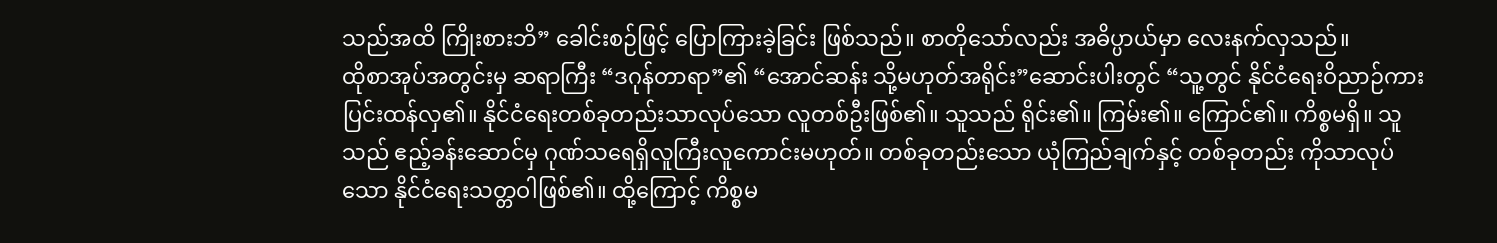သည်အထိ ကြိုးစားဘိ” ခေါင်းစဉ်ဖြင့် ပြောကြားခဲ့ခြင်း ဖြစ်သည်။ စာတိုသော်လည်း အဓိပ္ပာယ်မှာ လေးနက်လှသည်။
ထိုစာအုပ်အတွင်းမှ ဆရာကြီး “ဒဂုန်တာရာ”၏ “အောင်ဆန်း သို့မဟုတ်အရိုင်း”ဆောင်းပါးတွင် “သူ့တွင် နိုင်ငံရေးဝိညာဉ်ကား ပြင်းထန်လှ၏။ နိုင်ငံရေးတစ်ခုတည်းသာလုပ်သော လူတစ်ဦးဖြစ်၏။ သူသည် ရိုင်း၏။ ကြမ်း၏။ ကြောင်၏။ ကိစ္စမရှိ။ သူသည် ဧည့်ခန်းဆောင်မှ ဂုဏ်သရေရှိလူကြီးလူကောင်းမဟုတ်။ တစ်ခုတည်းသော ယုံကြည်ချက်နှင့် တစ်ခုတည်း ကိုသာလုပ်သော နိုင်ငံရေးသတ္တဝါဖြစ်၏။ ထို့ကြောင့် ကိစ္စမ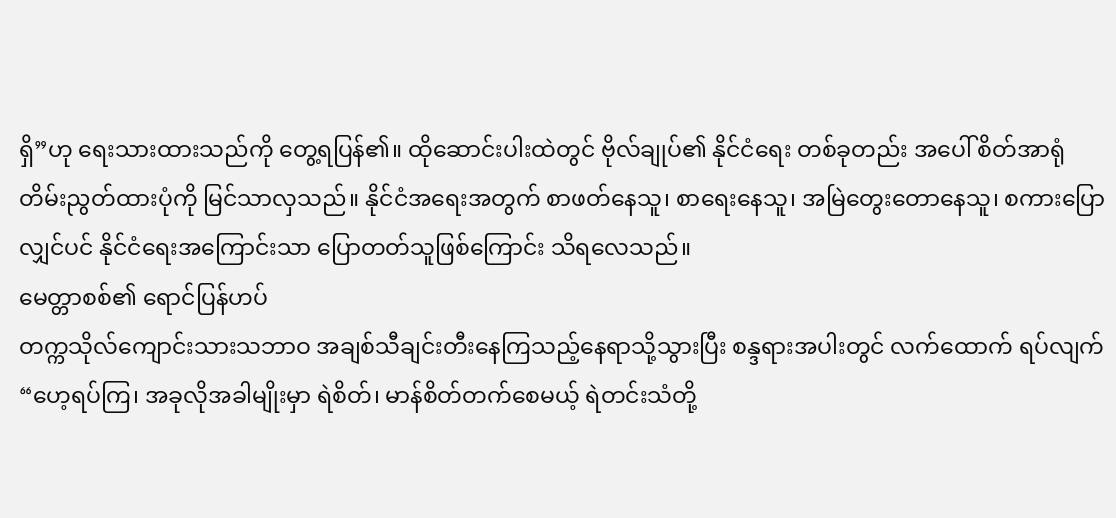ရှိ”ဟု ရေးသားထားသည်ကို တွေ့ရပြန်၏။ ထိုဆောင်းပါးထဲတွင် ဗိုလ်ချုပ်၏ နိုင်ငံရေး တစ်ခုတည်း အပေါ် စိတ်အာရုံတိမ်းညွတ်ထားပုံကို မြင်သာလှသည်။ နိုင်ငံအရေးအတွက် စာဖတ်နေသူ၊ စာရေးနေသူ၊ အမြဲတွေးတောနေသူ၊ စကားပြော လျှင်ပင် နိုင်ငံရေးအကြောင်းသာ ပြောတတ်သူဖြစ်ကြောင်း သိရလေသည်။
မေတ္တာစစ်၏ ရောင်ပြန်ဟပ်
တက္ကသိုလ်ကျောင်းသားသဘာဝ အချစ်သီချင်းတီးနေကြသည့်နေရာသို့သွားပြီး စန္ဒရားအပါးတွင် လက်ထောက် ရပ်လျက် “ဟေ့ရပ်ကြ၊ အခုလိုအခါမျိုးမှာ ရဲစိတ်၊ မာန်စိတ်တက်စေမယ့် ရဲတင်းသံတို့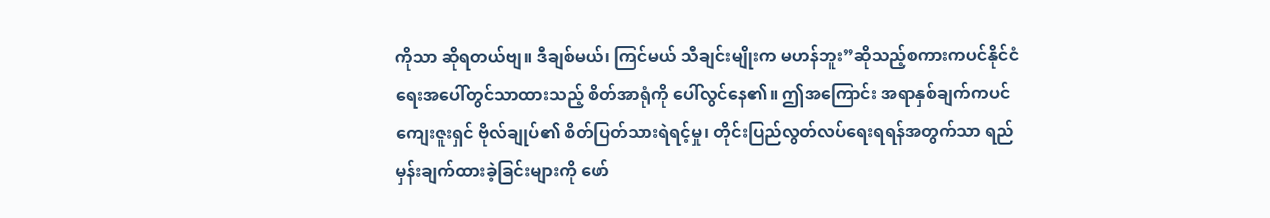ကိုသာ ဆိုရတယ်ဗျ။ ဒီချစ်မယ်၊ ကြင်မယ် သီချင်းမျိုးက မဟန်ဘူး”ဆိုသည့်စကားကပင်နိုင်ငံရေးအပေါ်တွင်သာထားသည့် စိတ်အာရုံကို ပေါ်လွင်နေ၏။ ဤအကြောင်း အရာနှစ်ချက်ကပင် ကျေးဇူးရှင် ဗိုလ်ချုပ်၏ စိတ်ပြတ်သားရဲရင့်မှု၊ တိုင်းပြည်လွတ်လပ်ရေးရရန်အတွက်သာ ရည်မှန်းချက်ထားခဲ့ခြင်းများကို ဖော်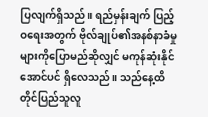ပြလျက်ရှိသည်။ ရည်မှန်းချက် ပြည့်ဝရေးအတွက် ဗိုလ်ချုပ်၏အနစ်နာခံမှုများကိုပြောမည်ဆိုလျှင် မကုန်ဆုံးနိုင်အောင်ပင် ရှိလေသည်။ သည်နေ့ထိတိုင်ပြည်သူလူ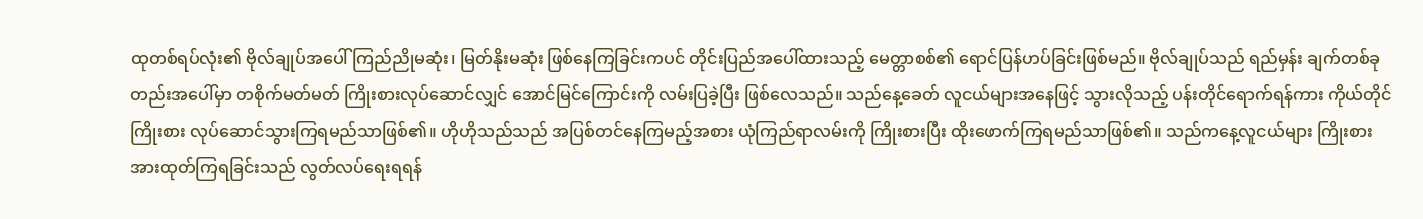ထုတစ်ရပ်လုံး၏ ဗိုလ်ချုပ်အပေါ် ကြည်ညိုမဆုံး၊ မြတ်နိုးမဆုံး ဖြစ်နေကြခြင်းကပင် တိုင်းပြည်အပေါ်ထားသည့် မေတ္တာစစ်၏ ရောင်ပြန်ဟပ်ခြင်းဖြစ်မည်။ ဗိုလ်ချုပ်သည် ရည်မှန်း ချက်တစ်ခုတည်းအပေါ်မှာ တစိုက်မတ်မတ် ကြိုးစားလုပ်ဆောင်လျှင် အောင်မြင်ကြောင်းကို လမ်းပြခဲ့ပြီး ဖြစ်လေသည်။ သည်နေ့ခေတ် လူငယ်များအနေဖြင့် သွားလိုသည့် ပန်းတိုင်ရောက်ရန်ကား ကိုယ်တိုင်ကြိုးစား လုပ်ဆောင်သွားကြရမည်သာဖြစ်၏။ ဟိုဟိုသည်သည် အပြစ်တင်နေကြမည့်အစား ယုံကြည်ရာလမ်းကို ကြိုးစားပြီး ထိုးဖောက်ကြရမည်သာဖြစ်၏။ သည်ကနေ့လူငယ်များ ကြိုးစားအားထုတ်ကြရခြင်းသည် လွတ်လပ်ရေးရရန်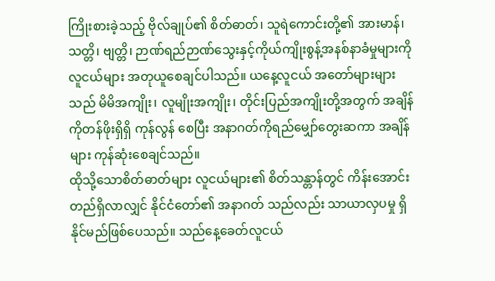ကြိုးစားခဲ့သည့် ဗိုလ်ချုပ်၏ စိတ်ဓာတ်၊ သူရဲကောင်းတို့၏ အားမာန်၊ သတ္တိ၊ ဗျတ္တိ၊ ဉာဏ်ရည်ဉာဏ်သွေးနှင့်ကိုယ်ကျိုးစွန့်အနစ်နာခံမှုများကို လူငယ်များ အတုယူစေချင်ပါသည်။ ယနေ့လူငယ် အတော်များများသည် မိမိအကျိုး၊ လူမျိုးအကျိုး၊ တိုင်းပြည်အကျိုးတို့အတွက် အချိန်ကိုတန်ဖိုးရှိရှိ ကုန်လွန် စေပြီး အနာဂတ်ကိုရည်မျှော်တွေးဆကာ အချိန်များ ကုန်ဆုံးစေချင်သည်။
ထိုသို့သောစိတ်ဓာတ်များ လူငယ်များ၏ စိတ်သန္တာန်တွင် ကိန်းအောင်းတည်ရှိလာလျှင် နိုင်ငံတော်၏ အနာဂတ် သည်လည်း သာယာလှပမှု ရှိနိုင်မည်ဖြစ်ပေသည်။ သည်နေ့ခေတ်လူငယ်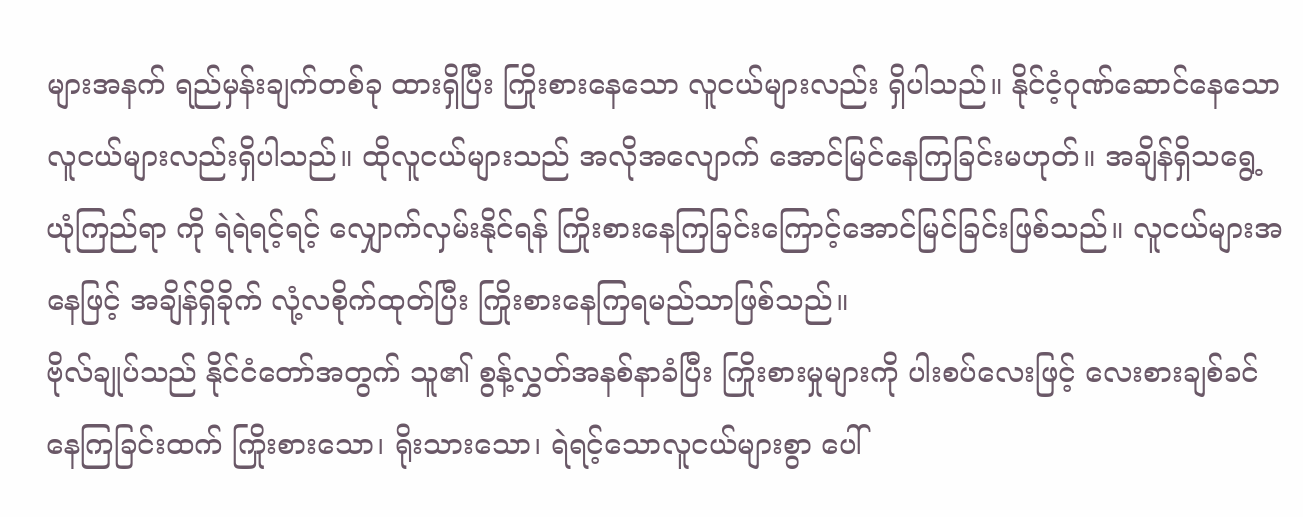များအနက် ရည်မှန်းချက်တစ်ခု ထားရှိပြီး ကြိုးစားနေသော လူငယ်များလည်း ရှိပါသည်။ နိုင်ငံ့ဂုဏ်ဆောင်နေသော လူငယ်များလည်းရှိပါသည်။ ထိုလူငယ်များသည် အလိုအလျောက် အောင်မြင်နေကြခြင်းမဟုတ်။ အချိန်ရှိသရွေ့ယုံကြည်ရာ ကို ရဲရဲရင့်ရင့် လျှောက်လှမ်းနိုင်ရန် ကြိုးစားနေကြခြင်းကြောင့်အောင်မြင်ခြင်းဖြစ်သည်။ လူငယ်များအနေဖြင့် အချိန်ရှိခိုက် လုံ့လစိုက်ထုတ်ပြီး ကြိုးစားနေကြရမည်သာဖြစ်သည်။
ဗိုလ်ချုပ်သည် နိုင်ငံတော်အတွက် သူ၏ စွန့်လွှတ်အနစ်နာခံပြီး ကြိုးစားမှုများကို ပါးစပ်လေးဖြင့် လေးစားချစ်ခင် နေကြခြင်းထက် ကြိုးစားသော၊ ရိုးသားသော၊ ရဲရင့်သောလူငယ်များစွာ ပေါ်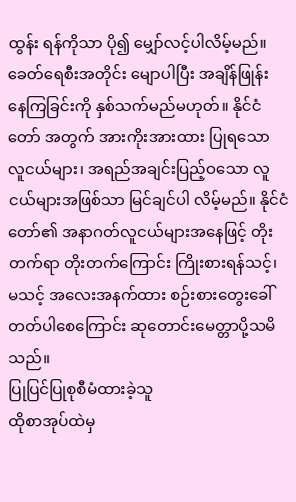ထွန်း ရန်ကိုသာ ပို၍ မျှော်လင့်ပါလိမ့်မည်။ ခေတ်ရေစီးအတိုင်း မျောပါပြီး အချိန်ဖြုန်း နေကြခြင်းကို နှစ်သက်မည်မဟုတ်။ နိုင်ငံတော် အတွက် အားကိုးအားထား ပြုရသော လူငယ်များ၊ အရည်အချင်းပြည့်ဝသော လူငယ်များအဖြစ်သာ မြင်ချင်ပါ လိမ့်မည်။ နိုင်ငံတော်၏ အနာဂတ်လူငယ်များအနေဖြင့် တိုးတက်ရာ တိုးတက်ကြောင်း ကြိုးစားရန်သင့်၊ မသင့် အလေးအနက်ထား စဉ်းစားတွေးခေါ် တတ်ပါစေကြောင်း ဆုတောင်းမေတ္တာပို့သမိသည်။
ပြုပြင်ပြုစုစီမံထားခဲ့သူ
ထိုစာအုပ်ထဲမှ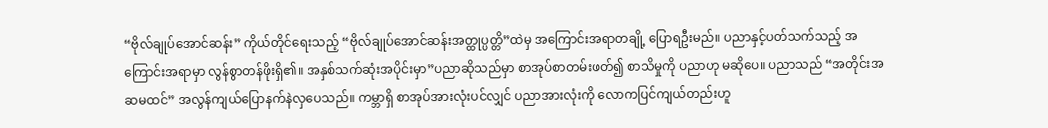“ဗိုလ်ချုပ်အောင်ဆန်း” ကိုယ်တိုင်ရေးသည့် “ဗိုလ်ချုပ်အောင်ဆန်းအတ္ထုပ္ပတ္တိ”ထဲမှ အကြောင်းအရာတချို့ ပြောရဦးမည်။ ပညာနှင့်ပတ်သက်သည့် အကြောင်းအရာမှာ လွန်စွာတန်ဖိုးရှိ၏။ အနှစ်သက်ဆုံးအပိုင်းမှာ”ပညာဆိုသည်မှာ စာအုပ်စာတမ်းဖတ်၍ စာသိမှုကို ပညာဟု မဆိုပေ။ ပညာသည် “အတိုင်းအဆမထင်” အလွန်ကျယ်ပြောနက်နဲလှပေသည်။ ကမ္ဘာရှိ စာအုပ်အားလုံးပင်လျှင် ပညာအားလုံးကို လောကပြင်ကျယ်တည်းဟူ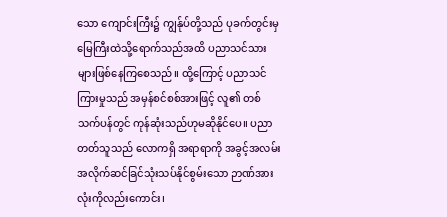သော ကျောင်းကြီး၌ ကျွန်ုပ်တို့သည် ပုခက်တွင်းမှ မြေကြီးထဲသို့ရောက်သည်အထိ ပညာသင်သားများဖြစ်နေကြစေသည်။ ထို့ကြောင့် ပညာသင်ကြားမှုသည် အမှန်စင်စစ်အားဖြင့် လူ၏ တစ်သက်ပန်တွင် ကုန်ဆုံးသည်ဟုမဆိုနိုင်ပေ။ ပညာတတ်သူသည် လောကရှိ အရာရာကို အခွင့်အလမ်း အလိုက်ဆင်ခြင်သုံးသပ်နိုင်စွမ်းသော ဉာဏ်အားလုံးကိုလည်းကောင်း၊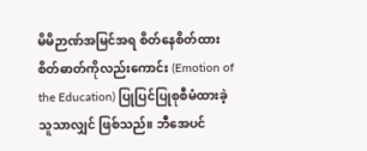မိမိဉာဏ်အမြင်အရ စိတ်နေစိတ်ထား စိတ်ဓာတ်ကိုလည်းကောင်း (Emotion of the Education) ပြုပြင်ပြုစုစီမံထားခဲ့သူသာလျှင် ဖြစ်သည်။ ဘီအေပင်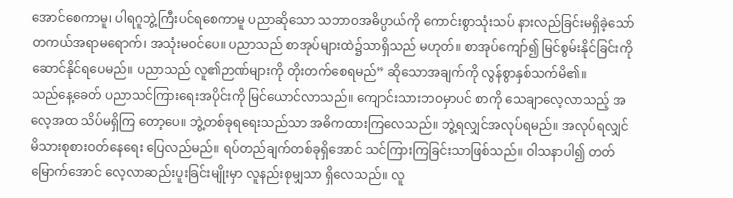အောင်စေကာမူ၊ ပါရဂူဘွဲ့ကြီးပင်ရစေကာမူ ပညာဆိုသော သဘာဝအဓိပ္ပာယ်ကို ကောင်းစွာသုံးသပ် နားလည်ခြင်းမရှိခဲ့သော် တကယ်အရာမရောက်၊ အသုံးမဝင်ပေ။ ပညာသည် စာအုပ်များထဲ၌သာရှိသည် မဟုတ်။ စာအုပ်ကျော်၍ မြင်စွမ်းနိုင်ခြင်းကို ဆောင်နိုင်ရပေမည်။ ပညာသည် လူ၏ဉာဏ်များကို တိုးတက်စေရမည်” ဆိုသောအချက်ကို လွန်စွာနှစ်သက်မိ၏။
သည်နေ့ခေတ် ပညာသင်ကြားရေးအပိုင်းကို မြင်ယောင်လာသည်။ ကျောင်းသားဘဝမှာပင် စာကို သေချာလေ့လာသည့် အလေ့အထ သိပ်မရှိကြ တော့ပေ။ ဘွဲ့တစ်ခုရရေးသည်သာ အဓိကထားကြလေသည်။ ဘွဲ့ရလျှင်အလုပ်ရမည်။ အလုပ်ရလျှင် မိသားစုစားဝတ်နေရေး ပြေလည်မည်။ ရပ်တည်ချက်တစ်ခုရှိအောင် သင်ကြားကြခြင်းသာဖြစ်သည်။ ဝါသနာပါ၍ တတ်မြောက်အောင် လေ့လာဆည်းပူးခြင်းမျိုးမှာ လူနည်းစုမျှသာ ရှိလေသည်။ လူ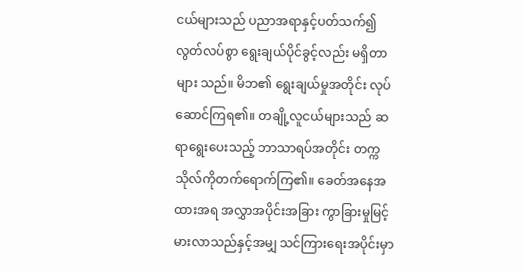ငယ်များသည် ပညာအရာနှင့်ပတ်သက်၍ လွတ်လပ်စွာ ရွေးချယ်ပိုင်ခွင့်လည်း မရှိတာများ သည်။ မိဘ၏ ရွေးချယ်မှုအတိုင်း လုပ်ဆောင်ကြရ၏။ တချို့လူငယ်များသည် ဆရာရွေးပေးသည့် ဘာသာရပ်အတိုင်း တက္ကသိုလ်ကိုတက်ရောက်ကြ၏။ ခေတ်အနေအထားအရ အလွှာအပိုင်းအခြား ကွာခြားမှုမြင့်မားလာသည်နှင့်အမျှ သင်ကြားရေးအပိုင်းမှာ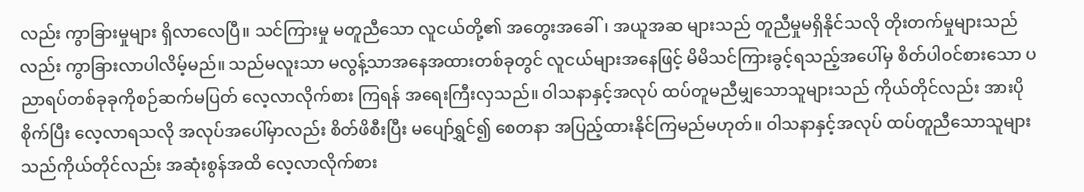လည်း ကွာခြားမှုများ ရှိလာလေပြီ။ သင်ကြားမှု မတူညီသော လူငယ်တို့၏ အတွေးအခေါ်၊ အယူအဆ များသည် တူညီမှုမရှိနိုင်သလို တိုးတက်မှုများသည် လည်း ကွာခြားလာပါလိမ့်မည်။ သည်မလူးသာ မလွန့်သာအနေအထားတစ်ခုတွင် လူငယ်များအနေဖြင့် မိမိသင်ကြားခွင့်ရသည့်အပေါ်မှ စိတ်ပါဝင်စားသော ပညာရပ်တစ်ခုခုကိုစဉ်ဆက်မပြတ် လေ့လာလိုက်စား ကြရန် အရေးကြီးလှသည်။ ဝါသနာနှင့်အလုပ် ထပ်တူမညီမျှသောသူများသည် ကိုယ်တိုင်လည်း အားပိုစိုက်ပြီး လေ့လာရသလို အလုပ်အပေါ်မှာလည်း စိတ်ဖိစီးပြီး မပျော်ရွှင်၍ စေတနာ အပြည့်ထားနိုင်ကြမည်မဟုတ်။ ဝါသနာနှင့်အလုပ် ထပ်တူညီသောသူများသည်ကိုယ်တိုင်လည်း အဆုံးစွန်အထိ လေ့လာလိုက်စား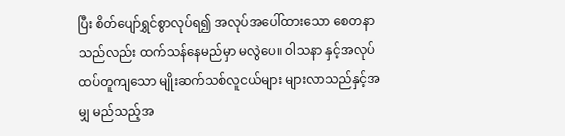ပြီး စိတ်ပျော်ရွှင်စွာလုပ်ရ၍ အလုပ်အပေါ်ထားသော စေတနာသည်လည်း ထက်သန်နေမည်မှာ မလွဲပေ။ ဝါသနာ နှင့်အလုပ် ထပ်တူကျသော မျိုးဆက်သစ်လူငယ်များ များလာသည်နှင့်အမျှ မည်သည့်အ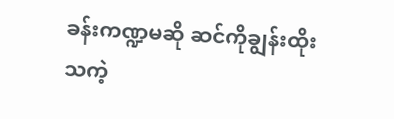ခန်းကဏ္ဍမဆို ဆင်ကိုချွန်းထိုးသကဲ့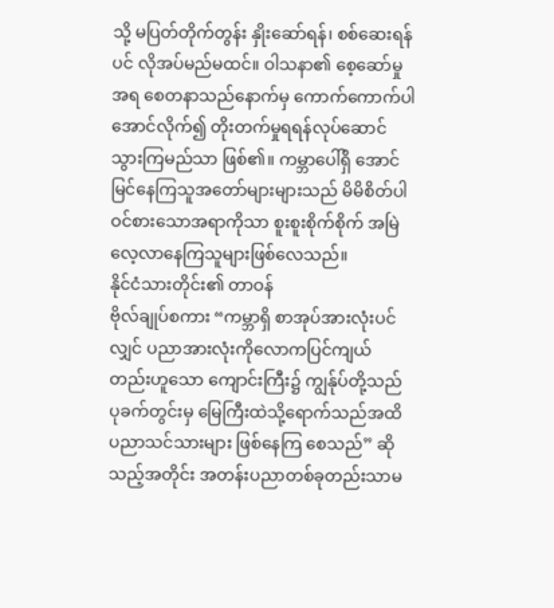သို့ မပြတ်တိုက်တွန်း နှိုးဆော်ရန်၊ စစ်ဆေးရန်ပင် လိုအပ်မည်မထင်။ ဝါသနာ၏ စေ့ဆော်မှု အရ စေတနာသည်နောက်မှ ကောက်ကောက်ပါအောင်လိုက်၍ တိုးတက်မှုရရန်လုပ်ဆောင် သွားကြမည်သာ ဖြစ်၏။ ကမ္ဘာပေါ်ရှိ အောင်မြင်နေကြသူအတော်များများသည် မိမိစိတ်ပါဝင်စားသောအရာကိုသာ စူးစူးစိုက်စိုက် အမြဲလေ့လာနေကြသူများဖြစ်လေသည်။
နိုင်ငံသားတိုင်း၏ တာဝန်
ဗိုလ်ချုပ်စကား “ကမ္ဘာရှိ စာအုပ်အားလုံးပင်လျှင် ပညာအားလုံးကိုလောကပြင်ကျယ် တည်းဟူသော ကျောင်းကြီး၌ ကျွန်ုပ်တို့သည် ပုခက်တွင်းမှ မြေကြီးထဲသို့ရောက်သည်အထိ ပညာသင်သားများ ဖြစ်နေကြ စေသည်” ဆိုသည့်အတိုင်း အတန်းပညာတစ်ခုတည်းသာမ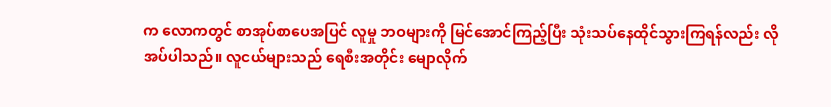က လောကတွင် စာအုပ်စာပေအပြင် လူမှု ဘဝများကို မြင်အောင်ကြည့်ပြီး သုံးသပ်နေထိုင်သွားကြရန်လည်း လိုအပ်ပါသည်။ လူငယ်များသည် ရေစီးအတိုင်း မျောလိုက်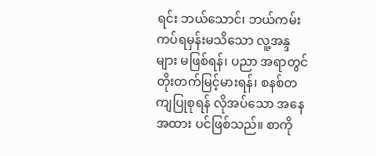ရင်း ဘယ်သောင်၊ ဘယ်ကမ်းကပ်ရမှန်းမသိသော လူ့အန္ဒများ မဖြစ်ရန်၊ ပညာ အရာတွင် တိုးတက်မြင့်မားရန်၊ စနစ်တကျပြုစုရန် လိုအပ်သော အနေအထား ပင်ဖြစ်သည်။ စာကို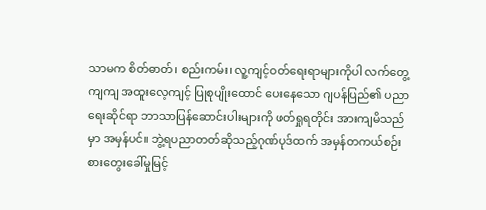သာမက စိတ်ဓာတ်၊ စည်းကမ်း၊ လူ့ကျင့်ဝတ်ရေးရာများကိုပါ လက်တွေ့ကျကျ အထူးလေ့ကျင့် ပြုစုပျိုးထောင် ပေးနေသော ဂျပန်ပြည်၏ ပညာရေးဆိုင်ရာ ဘာသာပြန်ဆောင်းပါးများကို ဖတ်ရှုရတိုင်း အားကျမိသည်မှာ အမှန်ပင်။ ဘွဲ့ရပညာတတ်ဆိုသည့်ဂုဏ်ပုဒ်ထက် အမှန်တကယ်စဉ်းစားတွေးခေါ်မှုမြင့်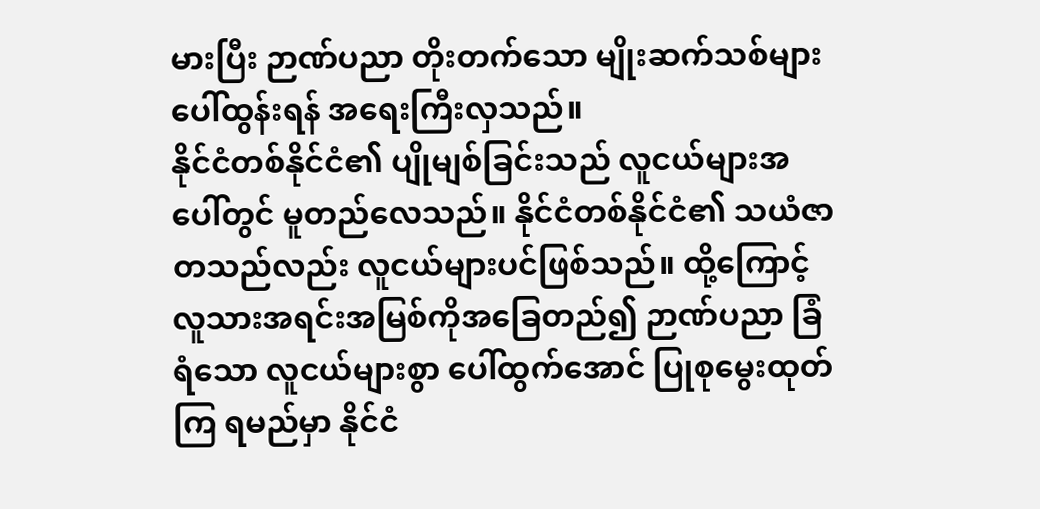မားပြီး ဉာဏ်ပညာ တိုးတက်သော မျိုးဆက်သစ်များ ပေါ်ထွန်းရန် အရေးကြီးလှသည်။
နိုင်ငံတစ်နိုင်ငံ၏ ပျိုမျစ်ခြင်းသည် လူငယ်များအပေါ်တွင် မူတည်လေသည်။ နိုင်ငံတစ်နိုင်ငံ၏ သယံဇာတသည်လည်း လူငယ်များပင်ဖြစ်သည်။ ထို့ကြောင့် လူသားအရင်းအမြစ်ကိုအခြေတည်၍ ဉာဏ်ပညာ ခြံရံသော လူငယ်များစွာ ပေါ်ထွက်အောင် ပြုစုမွေးထုတ်ကြ ရမည်မှာ နိုင်ငံ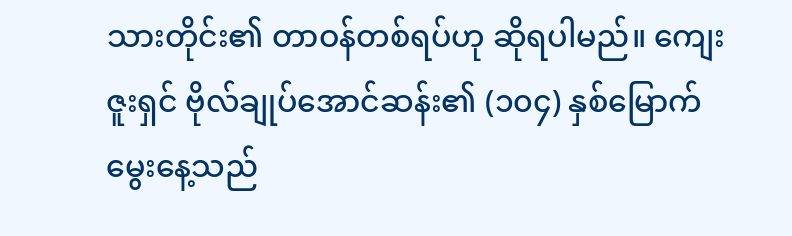သားတိုင်း၏ တာဝန်တစ်ရပ်ဟု ဆိုရပါမည်။ ကျေးဇူးရှင် ဗိုလ်ချုပ်အောင်ဆန်း၏ (၁၀၄) နှစ်မြောက်မွေးနေ့သည်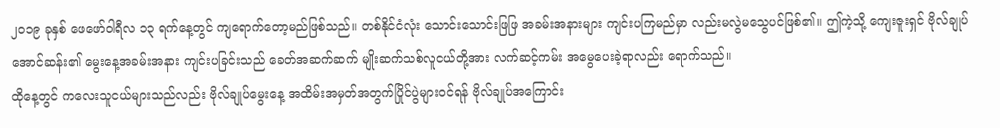၂၀၁၉ ခုနှစ် ဖေဖော်ဝါရီလ ၁၃ ရက်နေ့တွင် ကျရောက်တော့မည်ဖြစ်သည်။ တစ်နိုင်ငံလုံး သောင်းသောင်းဖြဖြ အခမ်းအနားများ ကျင်းပကြမည်မှာ လည်းမလွဲမသွေပင်ဖြစ်၏။ ဤကဲ့သို့ ကျေးဇူးရှင် ဗိုလ်ချုပ်အောင်ဆန်း၏ မွေးနေ့အခမ်းအနား ကျင်းပခြင်းသည် ခေတ်အဆက်ဆက် မျိုးဆက်သစ်လူငယ်တို့အား လက်ဆင့်ကမ်း အမွေပေးခဲ့ရာလည်း ရောက်သည်။
ထိုနေ့တွင် ကလေးသူငယ်များသည်လည်း ဗိုလ်ချုပ်မွေးနေ့ အထိမ်းအမှတ်အတွက်ပြိုင်ပွဲများဝင်ရန် ဗိုလ်ချုပ်အကြောင်း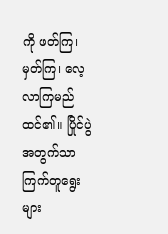ကို ဖတ်ကြ၊ မှတ်ကြ၊ လေ့လာကြမည်ထင်၏။ ပြိုင်ပွဲအတွက်သာ ကြက်တူရွေးများ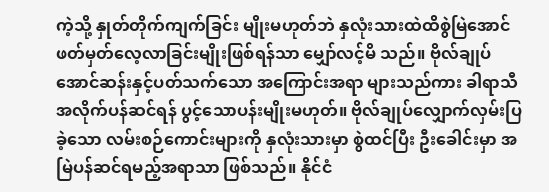ကဲ့သို့ နှုတ်တိုက်ကျက်ခြင်း မျိုးမဟုတ်ဘဲ နှလုံးသားထဲထိစွဲမြဲအောင် ဖတ်မှတ်လေ့လာခြင်းမျိုးဖြစ်ရန်သာ မျှော်လင့်မိ သည်။ ဗိုလ်ချုပ်အောင်ဆန်းနှင့်ပတ်သက်သော အကြောင်းအရာ များသည်ကား ခါရာသီအလိုက်ပန်ဆင်ရန် ပွင့်သောပန်းမျိုးမဟုတ်။ ဗိုလ်ချုပ်လျှောက်လှမ်းပြခဲ့သော လမ်းစဉ်ကောင်းများကို နှလုံးသားမှာ စွဲထင်ပြီး ဦးခေါင်းမှာ အမြဲပန်ဆင်ရမည့်အရာသာ ဖြစ်သည်။ နိုင်ငံ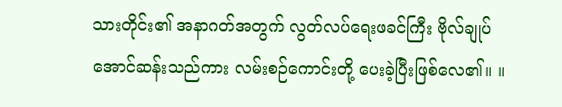သားတိုင်း၏ အနာဂတ်အတွက် လွတ်လပ်ရေးဖခင်ကြီး ဗိုလ်ချုပ်အောင်ဆန်းသည်ကား လမ်းစဉ်ကောင်းတို့ ပေးခဲ့ပြီးဖြစ်လေ၏။ ။